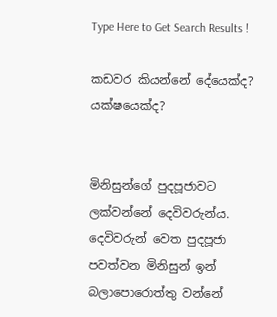Type Here to Get Search Results !

කඩවර කියන්නේ දේයෙක්ද? යක්ෂයෙක්ද?


මිනිසුන්ගේ පුදපූජාවට ලක්වන්නේ දෙවිවරුන්ය. දෙවිවරුන් වෙත පුදපූජා පවත්වන මිනිසුන් ඉන් බලාපොරොත්තු වන්නේ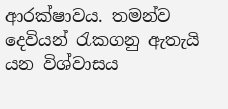ආරක්ෂාවය. තමන්ව දෙවියන් රැකගනු ඇතැයි යන විශ්වාසය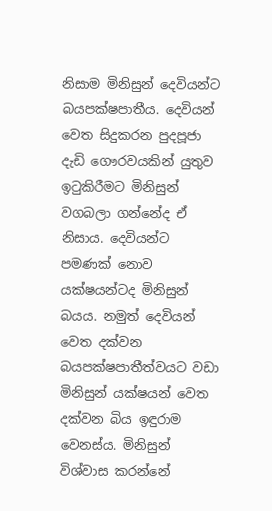නිසාම මිනිසුන් දෙවියන්ට බයපක්ෂපාතීය. දෙවියන් වෙත සිදුකරන පුදපූජා දැඩි ගෞරවයකින් යුතුව ඉටුකිරීමට මිනිසුන් වගබලා ගන්නේද ඒ නිසාය. දෙවියන්ට පමණක් නොව යක්ෂයන්ටද මිනිසුන් බයය. නමුත් දෙවියන් වෙත දක්වන බයපක්ෂපාතීත්වයට වඩා මිනිසුන් යක්ෂයන් වෙත දක්වන බිය ඉඳුරාම වෙනස්ය. මිනිසුන් විශ්වාස කරන්නේ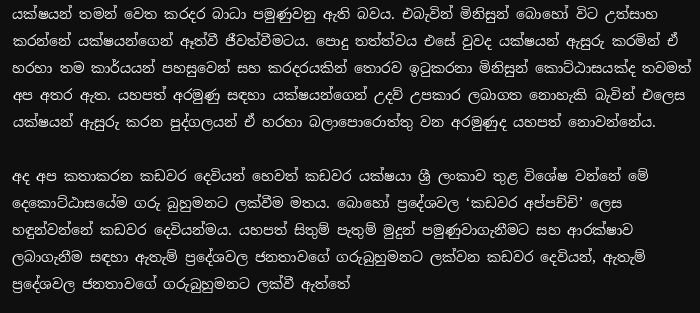යක්ෂයන් තමන් වෙත කරදර බාධා පමුණුවනු ඇති බවය. එබැවින් මිනිසුන් බොහෝ විට උත්සාහ කරන්නේ යක්ෂයන්ගෙන් ඈත්වී ජීවත්වීමටය. පොදු තත්ත්වය එසේ වුවද යක්ෂයන් ඇසුරු කරමින් ඒ හරහා තම කාර්යයන් පහසුවෙන් සහ කරදරයකින් තොරව ඉටුකරනා මිනිසුන් කොට්ඨාසයක්ද තවමත් අප අතර ඇත. යහපත් අරමුණු සඳහා යක්ෂයන්ගෙන් උදව් උපකාර ලබාගත නොහැකි බැවින් එලෙස යක්ෂයන් ඇසුරු කරන පුද්ගලයන් ඒ හරහා බලාපොරොත්තු වන අරමුණුද යහපත් නොවන්නේය.

අද අප කතාකරන කඩවර දෙවියන් හෙවත් කඩවර යක්ෂයා ශ්‍රී ලංකාව තුළ විශේෂ වන්නේ මේ දෙකොට්ඨාසයේම ගරු බුහුමනට ලක්වීම මතය. බොහෝ ප්‍රදේශවල ‘කඩවර අප්පච්චි’ ලෙස හඳුන්වන්නේ කඩවර දෙවියන්මය. යහපත් සිතුම් පැතුම් මුදුන් පමුණුවාගැනීමට සහ ආරක්ෂාව ලබාගැනීම සඳහා ඇතැම් ප්‍රදේශවල ජනතාවගේ ගරුබුහුමනට ලක්වන කඩවර දෙවියන්, ඇතැම් ප්‍රදේශවල ජනතාවගේ ගරුබුහුමනට ලක්වී ඇත්තේ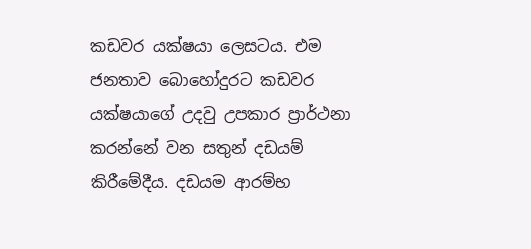කඩවර යක්ෂයා ලෙසටය. එම ජනතාව බොහෝදුරට කඩවර යක්ෂයාගේ උදවු උපකාර ප්‍රාර්ථනා කරන්නේ වන සතුන් දඩයම් කිරීමේදීය. දඩයම ආරම්භ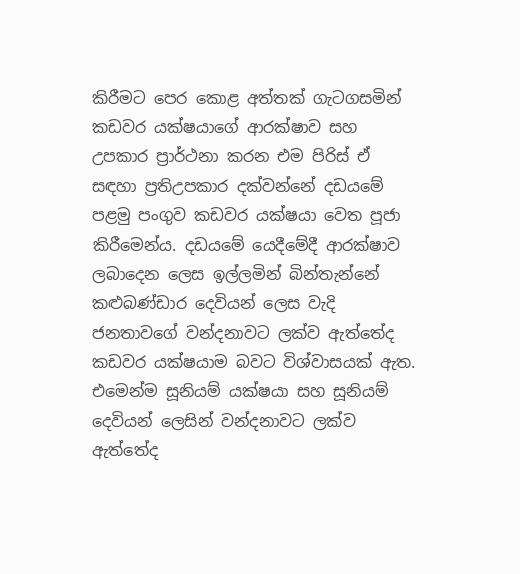කිරීමට පෙර කොළ අත්තක් ගැටගසමින් කඩවර යක්ෂයාගේ ආරක්ෂාව සහ උපකාර ප්‍රාර්ථනා කරන එම පිරිස් ඒ සඳහා ප්‍රතිඋපකාර දක්වන්නේ දඩයමේ පළමු පංගුව කඩවර යක්ෂයා වෙත පූජා කිරීමෙන්ය. දඩයමේ යෙදීමේදී ආරක්ෂාව ලබාදෙන ලෙස ඉල්ලමින් බින්තැන්නේ කළුබණ්ඩාර දෙවියන් ලෙස වැදි ජනතාවගේ වන්දනාවට ලක්ව ඇත්තේද කඩවර යක්ෂයාම බවට විශ්වාසයක් ඇත. එමෙන්ම සූනියම් යක්ෂයා සහ සූනියම් දෙවියන් ලෙසින් වන්දනාවට ලක්ව ඇත්තේද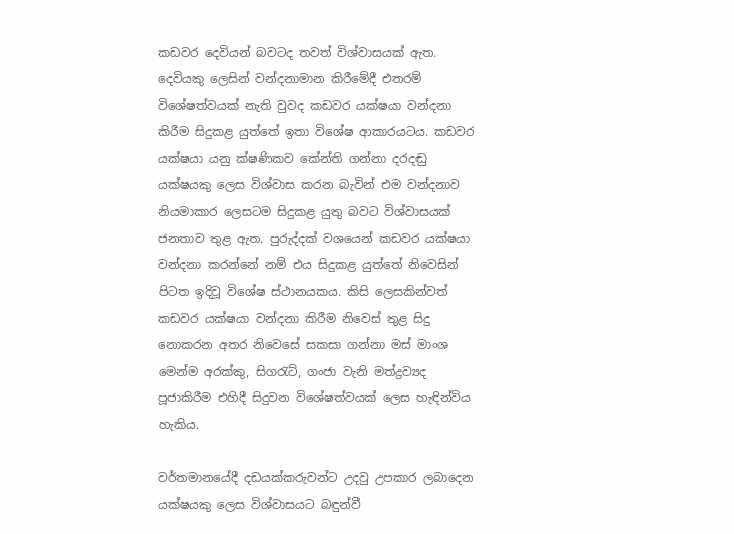කඩවර දෙවියන් බවටද තවත් විශ්වාසයක් ඇත.
දෙවියකු ලෙසින් වන්දනාමාන කිරීමේදී එතරම් විශේෂත්වයක් නැති වුවද කඩවර යක්ෂයා වන්දනා කිරීම සිදුකළ යුත්තේ ඉතා විශේෂ ආකාරයටය. කඩවර යක්ෂයා යනු ක්ෂණිකව කේන්ති ගන්නා දරදඬු යක්ෂයකු ලෙස විශ්වාස කරන බැවින් එම වන්දනාව නියමාකාර ලෙසටම සිදුකළ යුතු බවට විශ්වාසයක් ජනතාව තුළ ඇත. පුරුද්දක් වශයෙන් කඩවර යක්ෂයා වන්දනා කරන්නේ නම් එය සිදුකළ යුත්තේ නිවෙසින් පිටත ඉදිවූ විශේෂ ස්ථානයකය. කිසි ලෙසකින්වත් කඩවර යක්ෂයා වන්දනා කිරීම නිවෙස් තුළ සිදු නොකරන අතර නිවෙසේ සකසා ගන්නා මස් මාංශ මෙන්ම අරක්කු, සිගරැට්, ගංජා වැනි මත්ද්‍රව්‍යද පූජාකිරීම එහිදී සිදුවන විශේෂත්වයක් ලෙස හැඳින්විය හැකිය.

වර්තමානයේදී දඩයක්කරුවන්ට උදවු උපකාර ලබාදෙන යක්ෂයකු ලෙස විශ්වාසයට බඳුන්වී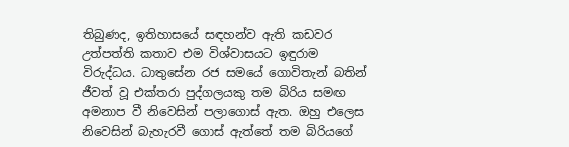තිබුණද, ඉතිහාසයේ සඳහන්ව ඇති කඩවර උත්පත්ති කතාව එම විශ්වාසයට ඉඳුරාම විරුද්ධය. ධාතුසේන රජ සමයේ ගොවිතැන් බතින් ජීවත් වූ එක්තරා පුද්ගලයකු තම බිරිය සමඟ අමනාප වී නිවෙසින් පලාගොස් ඇත. ඔහු එලෙස නිවෙසින් බැහැරවී ගොස් ඇත්තේ තම බිරියගේ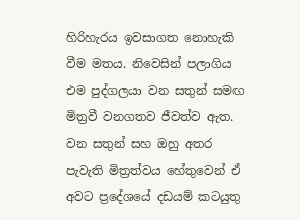හිරිහැරය ඉවසාගත නොහැකි වීම මතය. නිවෙසින් පලාගිය එම පුද්ගලයා වන සතුන් සමඟ මිත්‍රවී වනගතව ජීවත්ව ඇත. වන සතුන් සහ ඔහු අතර පැවැති මිත්‍රත්වය හේතුවෙන් ඒ අවට ප්‍රදේශයේ දඩයම් කටයුතු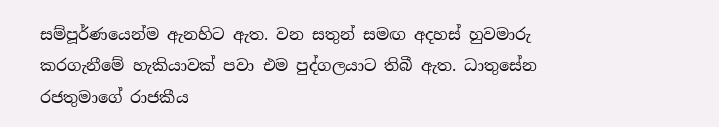සම්පූර්ණයෙන්ම ඇනහිට ඇත. වන සතුන් සමඟ අදහස් හුවමාරු කරගැනීමේ හැකියාවක් පවා එම පුද්ගලයාට තිබී ඇත. ධාතුසේන රජතුමාගේ රාජකීය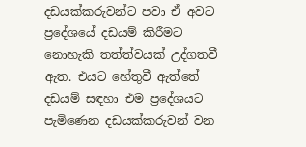දඩයක්කරුවන්ට පවා ඒ අවට ප්‍රදේශයේ දඩයම් කිරීමට නොහැකි තත්ත්වයක් උද්ගතවී ඇත. එයට හේතුවී ඇත්තේ දඩයම් සඳහා එම ප්‍රදේශයට පැමිණෙන දඩයක්කරුවන් වන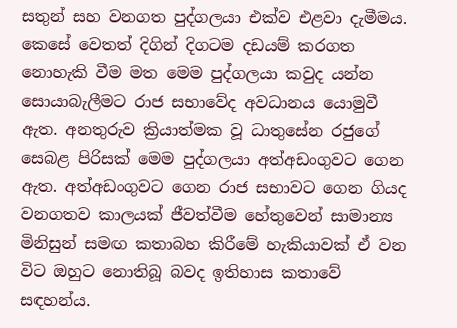සතුන් සහ වනගත පුද්ගලයා එක්ව එළවා දැමීමය. කෙසේ වෙතත් දිගින් දිගටම දඩයම් කරගත නොහැකි වීම මත මෙම පුද්ගලයා කවුද යන්න සොයාබැලීමට රාජ සභාවේද අවධානය යොමුවී ඇත. අනතුරුව ක්‍රියාත්මක වූ ධාතුසේන රජුගේ සෙබළ පිරිසක් මෙම පුද්ගලයා අත්අඩංගුවට ගෙන ඇත. අත්අඩංගුවට ගෙන රාජ සභාවට ගෙන ගියද වනගතව කාලයක් ජීවත්වීම හේතුවෙන් සාමාන්‍ය මිනිසුන් සමඟ කතාබහ කිරීමේ හැකියාවක් ඒ වන විට ඔහුට නොතිබූ බවද ඉතිහාස කතාවේ සඳහන්ය.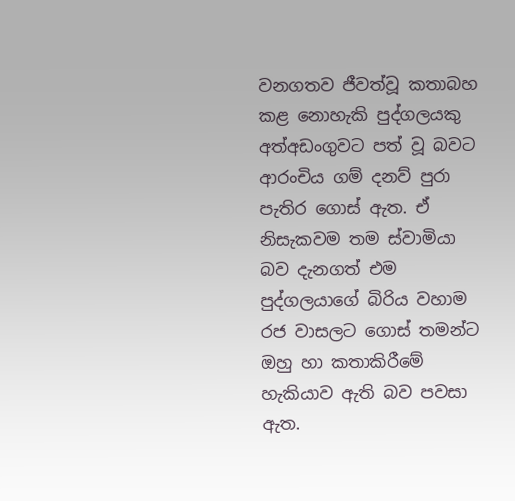වනගතව ජීවත්වූ කතාබහ කළ නොහැකි පුද්ගලයකු අත්අඩංගුවට පත් වූ බවට ආරංචිය ගම් දනව් පුරා පැතිර ගොස් ඇත. ඒ නිසැකවම තම ස්වාමියා බව දැනගත් එම පුද්ගලයාගේ බිරිය වහාම රජ වාසලට ගොස් තමන්ට ඔහු හා කතාකිරීමේ හැකියාව ඇති බව පවසා ඇත.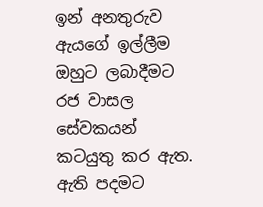ඉන් අනතුරුව ඇයගේ ඉල්ලීම ඔහුට ලබාදීමට රජ වාසල සේවකයන් කටයුතු කර ඇත. ඇති පදමට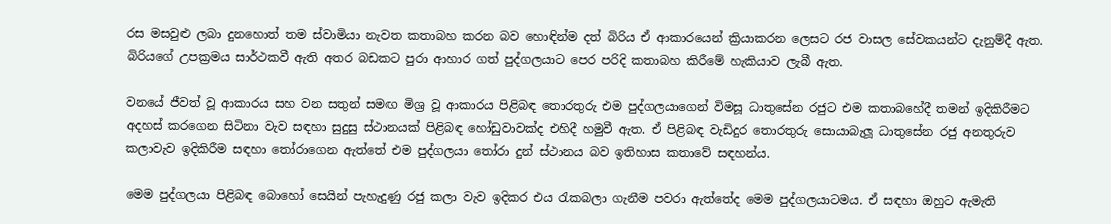රස මසවුළු ලබා දුනහොත් තම ස්වාමියා නැවත කතාබහ කරන බව හොඳින්ම දත් බිරිය ඒ ආකාරයෙන් ක්‍රියාකරන ලෙසට රජ වාසල සේවකයන්ට දැනුම්දී ඇත. බිරියගේ උපක්‍රමය සාර්ථකවී ඇති අතර බඩකට පුරා ආහාර ගත් පුද්ගලයාට පෙර පරිදි කතාබහ කිරීමේ හැකියාව ලැබී ඇත.

වනයේ ජීවත් වූ ආකාරය සහ වන සතුන් සමඟ මිශ්‍ර වූ ආකාරය පිළිබඳ තොරතුරු එම පුද්ගලයාගෙන් විමසූ ධාතුසේන රජුට එම කතාබහේදී තමන් ඉදිකිරීමට අදහස් කරගෙන සිටිනා වැව සඳහා සුදුසු ස්ථානයක් පිළිබඳ හෝඩුවාවක්ද එහිදී හමුවී ඇත. ඒ පිළිබඳ වැඩිදුර තොරතුරු සොයාබැලූ ධාතුසේන රජු අනතුරුව කලාවැව ඉදිකිරීම සඳහා තෝරාගෙන ඇත්තේ එම පුද්ගලයා තෝරා දුන් ස්ථානය බව ඉතිහාස කතාවේ සඳහන්ය.

මෙම පුද්ගලයා පිළිබඳ බොහෝ සෙයින් පැහැදුණු රජු කලා වැව ඉදිකර එය රැකබලා ගැනීම පවරා ඇත්තේද මෙම පුද්ගලයාටමය. ඒ සඳහා ඔහුට ඇමැති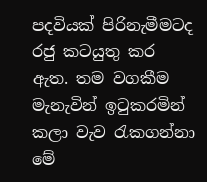පදවියක් පිරිනැමීමටද රජු කටයුතු කර ඇත. තම වගකීම මැනැවින් ඉටුකරමින් කලා වැව රැකගන්නා මේ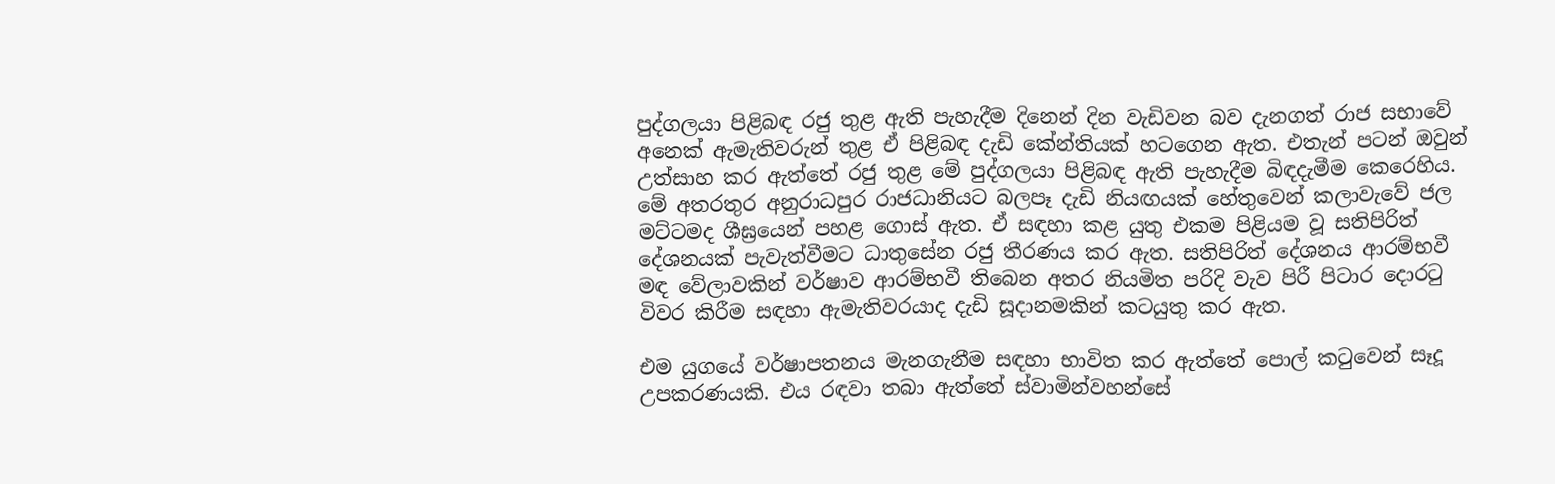පුද්ගලයා පිළිබඳ රජු තුළ ඇති පැහැදීම දිනෙන් දින වැඩිවන බව දැනගත් රාජ සභාවේ අනෙක් ඇමැතිවරුන් තුළ ඒ පිළිබඳ දැඩි කේන්තියක් හටගෙන ඇත. එතැන් පටන් ඔවුන් උත්සාහ කර ඇත්තේ රජු තුළ මේ පුද්ගලයා පිළිබඳ ඇති පැහැදීම බිඳදැමීම කෙරෙහිය. මේ අතරතුර අනුරාධපුර රාජධානියට බලපෑ දැඩි නියඟයක් හේතුවෙන් කලාවැවේ ජල මට්ටමද ශීඝ්‍රයෙන් පහළ ගොස් ඇත. ඒ සඳහා කළ යුතු එකම පිළියම වූ සතිපිරිත් දේශනයක් පැවැත්වීමට ධාතුසේන රජු තීරණය කර ඇත. සතිපිරිත් දේශනය ආරම්භවී මඳ වේලාවකින් වර්ෂාව ආරම්භවී තිබෙන අතර නියමිත පරිදි වැව පිරී පිටාර දොරටු විවර කිරීම සඳහා ඇමැතිවරයාද දැඩි සූදානමකින් කටයුතු කර ඇත.

එම යුගයේ වර්ෂාපතනය මැනගැනීම සඳහා භාවිත කර ඇත්තේ පොල් කටුවෙන් සෑදූ උපකරණයකි. එය රඳවා තබා ඇත්තේ ස්වාමින්වහන්සේ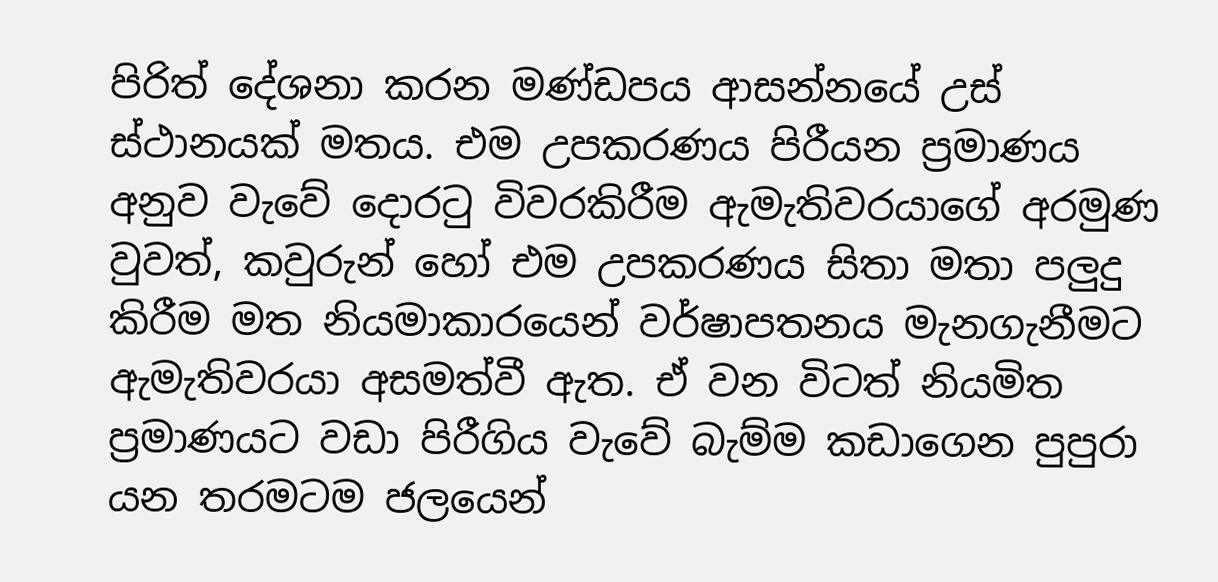පිරිත් දේශනා කරන මණ්ඩපය ආසන්නයේ උස් ස්ථානයක් මතය. එම උපකරණය පිරීයන ප්‍රමාණය අනුව වැවේ දොරටු විවරකිරීම ඇමැතිවරයාගේ අරමුණ වුවත්, කවුරුන් හෝ එම උපකරණය සිතා මතා පලුදු කිරීම මත නියමාකාරයෙන් වර්ෂාපතනය මැනගැනීමට ඇමැතිවරයා අසමත්වී ඇත. ඒ වන විටත් නියමිත ප්‍රමාණයට වඩා පිරීගිය වැවේ බැම්ම කඩාගෙන පුපුරා යන තරමටම ජලයෙන්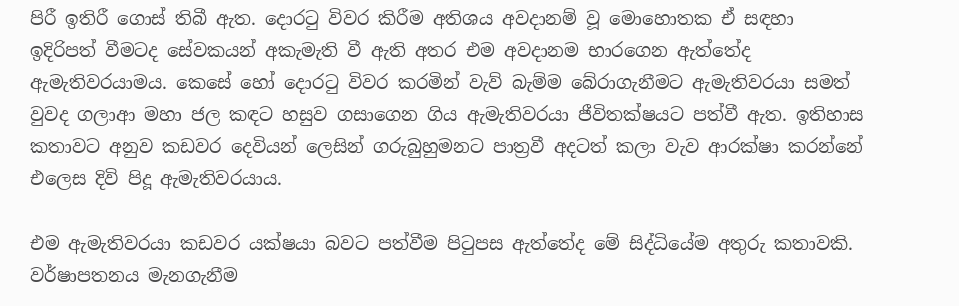පිරී ඉතිරී ගොස් තිබී ඇත. දොරටු විවර කිරීම අතිශය අවදානම් වූ මොහොතක ඒ සඳහා ඉදිරිපත් වීමටද සේවකයන් අකැමැති වී ඇති අතර එම අවදානම භාරගෙන ඇත්තේද ඇමැතිවරයාමය. කෙසේ හෝ දොරටු විවර කරමින් වැව් බැම්ම බේරාගැනීමට ඇමැතිවරයා සමත් වුවද ගලාආ මහා ජල කඳට හසුව ගසාගෙන ගිය ඇමැතිවරයා ජීවිතක්ෂයට පත්වී ඇත. ඉතිහාස කතාවට අනුව කඩවර දෙවියන් ලෙසින් ගරුබුහුමනට පාත්‍රවී අදටත් කලා වැව ආරක්ෂා කරන්නේ එලෙස දිවි පිදූ ඇමැතිවරයාය.

එම ඇමැතිවරයා කඩවර යක්ෂයා බවට පත්වීම පිටුපස ඇත්තේද මේ සිද්ධියේම අතුරු කතාවකි. වර්ෂාපතනය මැනගැනීම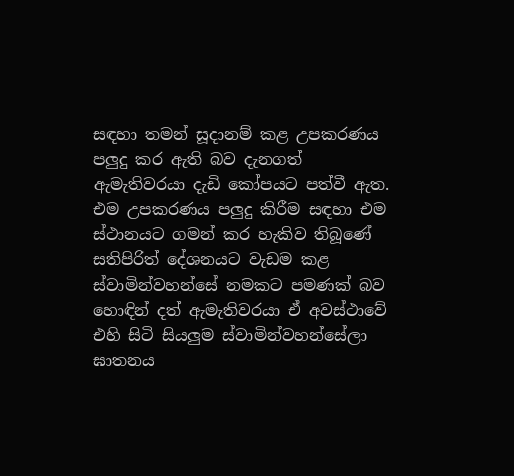සඳහා තමන් සූදානම් කළ උපකරණය පලුදු කර ඇති බව දැනගත් ඇමැතිවරයා දැඩි කෝපයට පත්වී ඇත. එම උපකරණය පලුදු කිරීම සඳහා එම ස්ථානයට ගමන් කර හැකිව තිබූණේ සතිපිරිත් දේශනයට වැඩම කළ ස්වාමින්වහන්සේ නමකට පමණක් බව හොඳින් දත් ඇමැතිවරයා ඒ අවස්ථාවේ එහි සිටි සියලුම ස්වාමින්වහන්සේලා ඝාතනය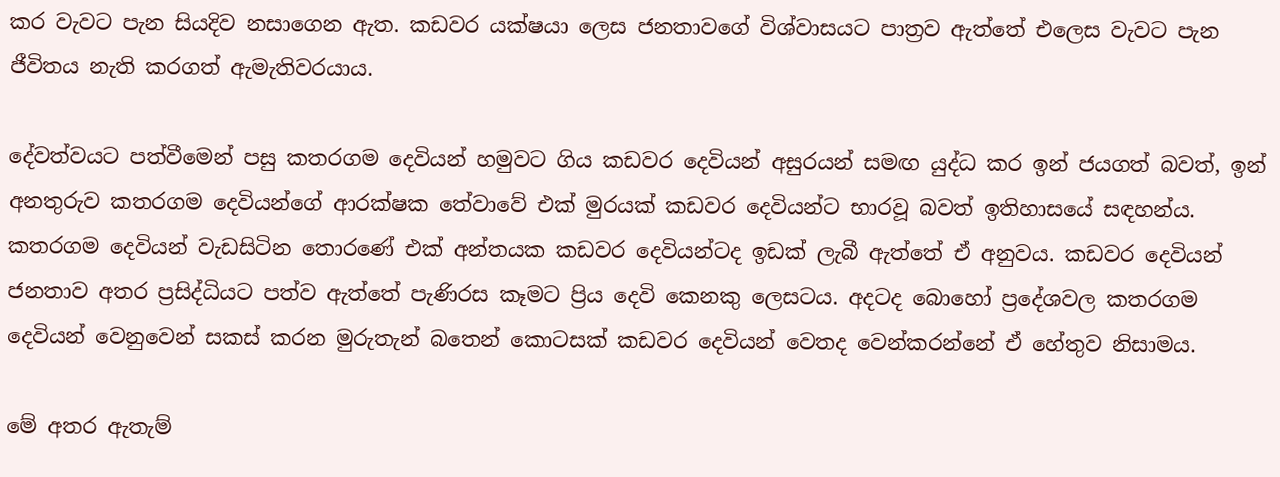කර වැවට පැන සියදිව නසාගෙන ඇත. කඩවර යක්ෂයා ලෙස ජනතාවගේ විශ්වාසයට පාත්‍රව ඇත්තේ එලෙස වැවට පැන ජීවිතය නැති කරගත් ඇමැතිවරයාය.

දේවත්වයට පත්වීමෙන් පසු කතරගම දෙවියන් හමුවට ගිය කඩවර දෙවියන් අසුරයන් සමඟ යුද්ධ කර ඉන් ජයගත් බවත්, ඉන් අනතුරුව කතරගම දෙවියන්ගේ ආරක්ෂක තේවාවේ එක් මුරයක් කඩවර දෙවියන්ට භාරවූ බවත් ඉතිහාසයේ සඳහන්ය. කතරගම දෙවියන් වැඩසිටින තොරණේ එක් අන්තයක කඩවර දෙවියන්ටද ඉඩක් ලැබී ඇත්තේ ඒ අනුවය. කඩවර දෙවියන් ජනතාව අතර ප්‍රසිද්ධියට පත්ව ඇත්තේ පැණිරස කෑමට ප්‍රිය දෙවි කෙනකු ලෙසටය. අදටද බොහෝ ප්‍රදේශවල කතරගම දෙවියන් වෙනුවෙන් සකස් කරන මුරුතැන් බතෙන් කොටසක් කඩවර දෙවියන් වෙතද වෙන්කරන්නේ ඒ හේතුව නිසාමය.

මේ අතර ඇතැම්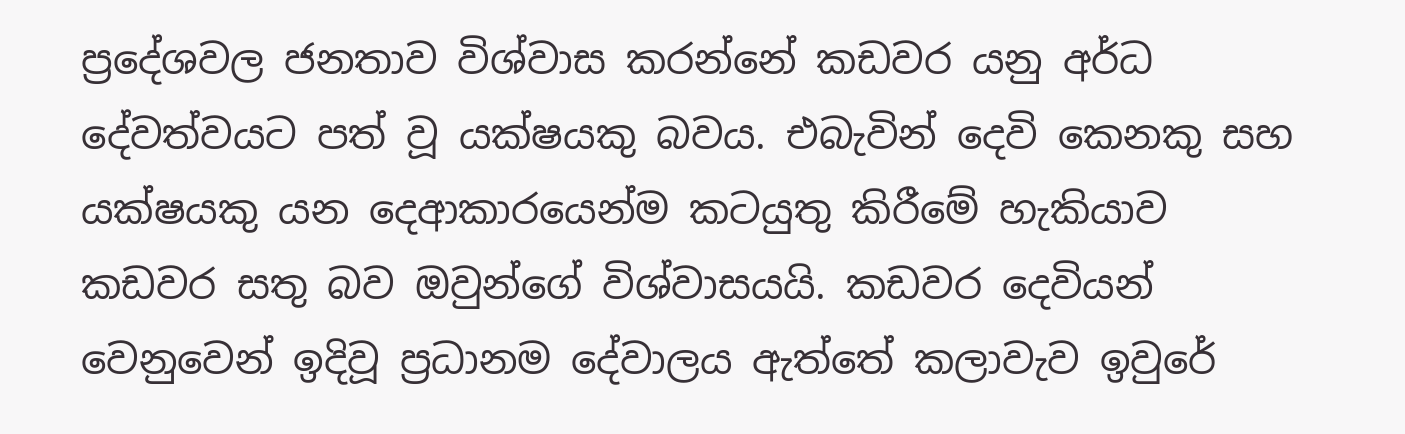ප්‍රදේශවල ජනතාව විශ්වාස කරන්නේ කඩවර යනු අර්ධ දේවත්වයට පත් වූ යක්ෂයකු බවය. එබැවින් දෙවි කෙනකු සහ යක්ෂයකු යන දෙආකාරයෙන්ම කටයුතු කිරීමේ හැකියාව කඩවර සතු බව ඔවුන්ගේ විශ්වාසයයි. කඩවර දෙවියන් වෙනුවෙන් ඉදිවූ ප්‍රධානම දේවාලය ඇත්තේ කලාවැව ඉවුරේ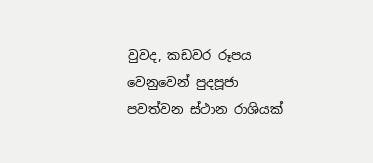වුවද, කඩවර රූපය වෙනුවෙන් පුදපූජා පවත්වන ස්ථාන රාශියක්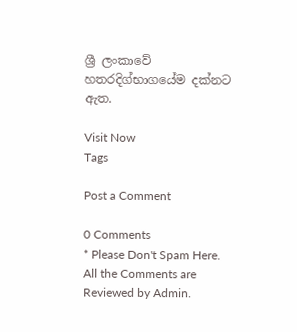ශ්‍රී ලංකාවේ හතරදිග්භාගයේම දක්නට ඇත.

Visit Now
Tags

Post a Comment

0 Comments
* Please Don't Spam Here. All the Comments are Reviewed by Admin.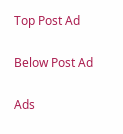Top Post Ad

Below Post Ad

Ads